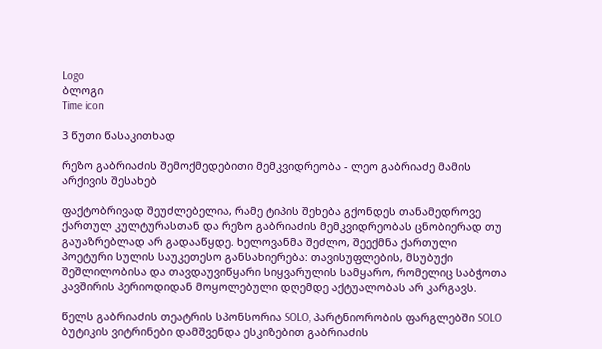Logo
ბლოგი
Time icon

3 წუთი წასაკითხად

რეზო გაბრიაძის შემოქმედებითი მემკვიდრეობა - ლეო გაბრიაძე მამის არქივის შესახებ

ფაქტობრივად შეუძლებელია, რამე ტიპის შეხება გქონდეს თანამედროვე ქართულ კულტურასთან და რეზო გაბრიაძის მემკვიდრეობას ცნობიერად თუ გაუაზრებლად არ გადააწყდე. ხელოვანმა შეძლო, შეექმნა ქართული პოეტური სულის საუკეთესო განსახიერება: თავისუფლების, მსუბუქი შეშლილობისა და თავდაუვიწყარი სიყვარულის სამყარო, რომელიც საბჭოთა კავშირის პერიოდიდან მოყოლებული დღემდე აქტუალობას არ კარგავს.

წელს გაბრიაძის თეატრის სპონსორია SOLO, პარტნიორობის ფარგლებში SOLO ბუტიკის ვიტრინები დამშვენდა ესკიზებით გაბრიაძის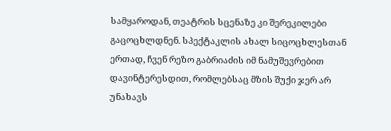სამყაროდან, თეატრის სცენაზე კი შერეკილები გაცოცხლდნენ. სპექტაკლის ახალ სიცოცხლესთან ერთად, ჩვენ რეზო გაბრიაძის იმ ნამუშევრებით დავინტერესდით, რომლებსაც მზის შუქი ჯერ არ უნახავს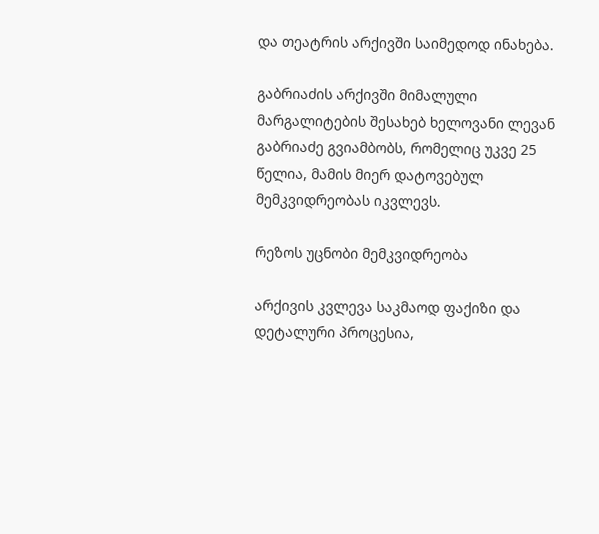და თეატრის არქივში საიმედოდ ინახება.

გაბრიაძის არქივში მიმალული მარგალიტების შესახებ ხელოვანი ლევან გაბრიაძე გვიამბობს, რომელიც უკვე 25 წელია, მამის მიერ დატოვებულ მემკვიდრეობას იკვლევს.

რეზოს უცნობი მემკვიდრეობა

არქივის კვლევა საკმაოდ ფაქიზი და დეტალური პროცესია,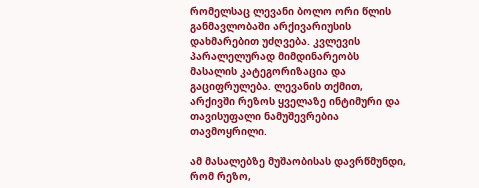რომელსაც ლევანი ბოლო ორი წლის განმავლობაში არქივარიუსის დახმარებით უძღვება. კვლევის პარალელურად მიმდინარეობს მასალის კატეგორიზაცია და გაციფრულება. ლევანის თქმით, არქივში რეზოს ყველაზე ინტიმური და თავისუფალი ნამუშევრებია თავმოყრილი.

ამ მასალებზე მუშაობისას დავრწმუნდი, რომ რეზო,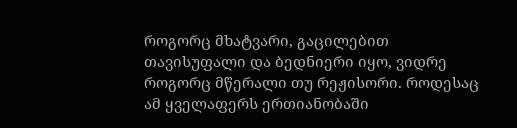როგორც მხატვარი, გაცილებით თავისუფალი და ბედნიერი იყო, ვიდრე როგორც მწერალი თუ რეჟისორი. როდესაც ამ ყველაფერს ერთიანობაში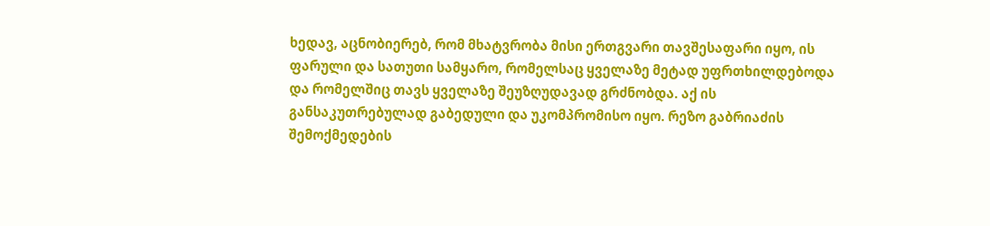ხედავ, აცნობიერებ, რომ მხატვრობა მისი ერთგვარი თავშესაფარი იყო, ის ფარული და სათუთი სამყარო, რომელსაც ყველაზე მეტად უფრთხილდებოდა და რომელშიც თავს ყველაზე შეუზღუდავად გრძნობდა. აქ ის განსაკუთრებულად გაბედული და უკომპრომისო იყო. რეზო გაბრიაძის შემოქმედების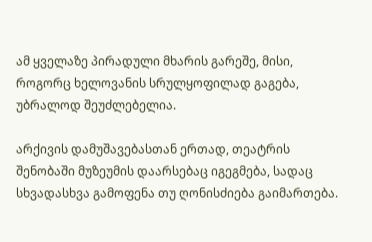ამ ყველაზე პირადული მხარის გარეშე, მისი, როგორც ხელოვანის სრულყოფილად გაგება, უბრალოდ შეუძლებელია.

არქივის დამუშავებასთან ერთად, თეატრის შენობაში მუზეუმის დაარსებაც იგეგმება, სადაც სხვადასხვა გამოფენა თუ ღონისძიება გაიმართება.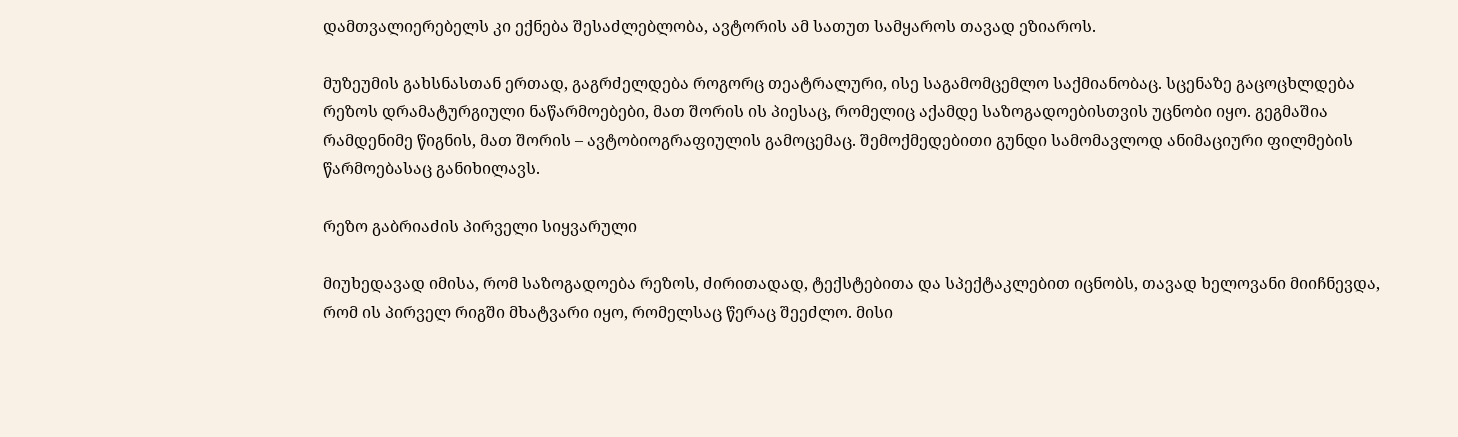დამთვალიერებელს კი ექნება შესაძლებლობა, ავტორის ამ სათუთ სამყაროს თავად ეზიაროს.

მუზეუმის გახსნასთან ერთად, გაგრძელდება როგორც თეატრალური, ისე საგამომცემლო საქმიანობაც. სცენაზე გაცოცხლდება რეზოს დრამატურგიული ნაწარმოებები, მათ შორის ის პიესაც, რომელიც აქამდე საზოგადოებისთვის უცნობი იყო. გეგმაშია რამდენიმე წიგნის, მათ შორის – ავტობიოგრაფიულის გამოცემაც. შემოქმედებითი გუნდი სამომავლოდ ანიმაციური ფილმების წარმოებასაც განიხილავს.

რეზო გაბრიაძის პირველი სიყვარული

მიუხედავად იმისა, რომ საზოგადოება რეზოს, ძირითადად, ტექსტებითა და სპექტაკლებით იცნობს, თავად ხელოვანი მიიჩნევდა, რომ ის პირველ რიგში მხატვარი იყო, რომელსაც წერაც შეეძლო. მისი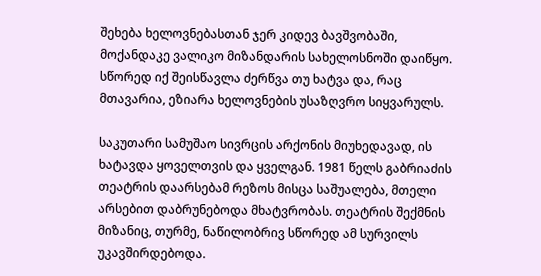შეხება ხელოვნებასთან ჯერ კიდევ ბავშვობაში, მოქანდაკე ვალიკო მიზანდარის სახელოსნოში დაიწყო. სწორედ იქ შეისწავლა ძერწვა თუ ხატვა და, რაც მთავარია, ეზიარა ხელოვნების უსაზღვრო სიყვარულს.

საკუთარი სამუშაო სივრცის არქონის მიუხედავად, ის ხატავდა ყოველთვის და ყველგან. 1981 წელს გაბრიაძის თეატრის დაარსებამ რეზოს მისცა საშუალება, მთელი არსებით დაბრუნებოდა მხატვრობას. თეატრის შექმნის მიზანიც, თურმე, ნაწილობრივ სწორედ ამ სურვილს უკავშირდებოდა.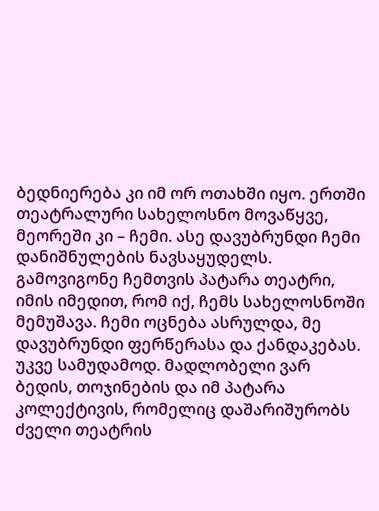ბედნიერება კი იმ ორ ოთახში იყო. ერთში თეატრალური სახელოსნო მოვაწყვე, მეორეში კი – ჩემი. ასე დავუბრუნდი ჩემი დანიშნულების ნავსაყუდელს. გამოვიგონე ჩემთვის პატარა თეატრი, იმის იმედით, რომ იქ, ჩემს სახელოსნოში მემუშავა. ჩემი ოცნება ასრულდა, მე დავუბრუნდი ფერწერასა და ქანდაკებას. უკვე სამუდამოდ. მადლობელი ვარ ბედის, თოჯინების და იმ პატარა კოლექტივის, რომელიც დაშარიშურობს ძველი თეატრის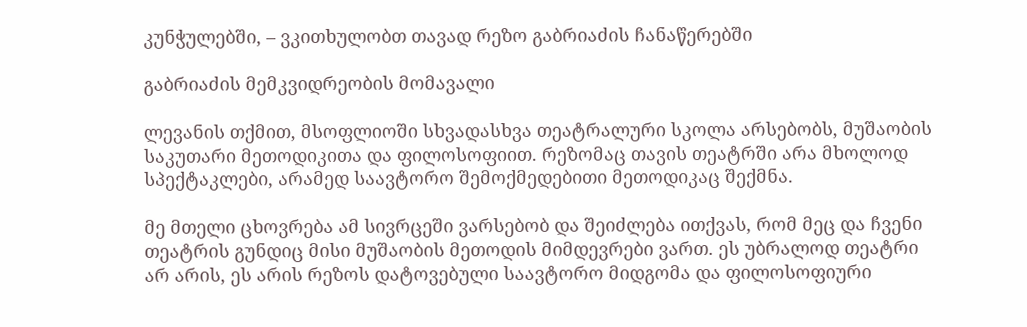კუნჭულებში, – ვკითხულობთ თავად რეზო გაბრიაძის ჩანაწერებში

გაბრიაძის მემკვიდრეობის მომავალი

ლევანის თქმით, მსოფლიოში სხვადასხვა თეატრალური სკოლა არსებობს, მუშაობის საკუთარი მეთოდიკითა და ფილოსოფიით. რეზომაც თავის თეატრში არა მხოლოდ სპექტაკლები, არამედ საავტორო შემოქმედებითი მეთოდიკაც შექმნა.

მე მთელი ცხოვრება ამ სივრცეში ვარსებობ და შეიძლება ითქვას, რომ მეც და ჩვენი თეატრის გუნდიც მისი მუშაობის მეთოდის მიმდევრები ვართ. ეს უბრალოდ თეატრი არ არის, ეს არის რეზოს დატოვებული საავტორო მიდგომა და ფილოსოფიური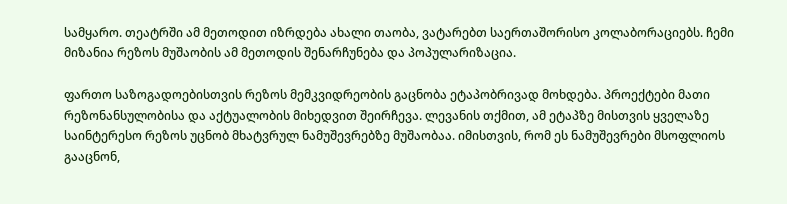სამყარო. თეატრში ამ მეთოდით იზრდება ახალი თაობა, ვატარებთ საერთაშორისო კოლაბორაციებს. ჩემი მიზანია რეზოს მუშაობის ამ მეთოდის შენარჩუნება და პოპულარიზაცია.

ფართო საზოგადოებისთვის რეზოს მემკვიდრეობის გაცნობა ეტაპობრივად მოხდება. პროექტები მათი რეზონანსულობისა და აქტუალობის მიხედვით შეირჩევა. ლევანის თქმით, ამ ეტაპზე მისთვის ყველაზე საინტერესო რეზოს უცნობ მხატვრულ ნამუშევრებზე მუშაობაა. იმისთვის, რომ ეს ნამუშევრები მსოფლიოს გააცნონ,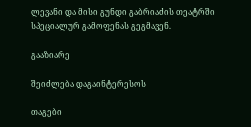ლევანი და მისი გუნდი გაბრიაძის თეატრში სპეციალურ გამოფენას გეგმავენ.

გააზიარე

შეიძლება დაგაინტერესოს

თაგები